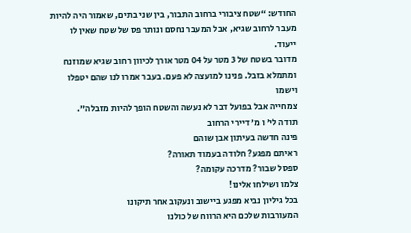החודש: “שטח ציבורי ברחוב התבור, בין שני בתים, שאמור היה להיות
מעבר לרחוב שגיא, אבל המעבר נחסם ונותר פס של שטח שאין לו ייעוד.
מדובר בשטח של 3 מטר על 04 מטר אורך לכיוון רחוב שגיא שמוזנח
ומתמלא בזבל. פנינו למועצה לא פעם. בעבר אמרו לנו שהם יטפלו וישמו
צמחייה אבל בפועל דבר לא נעשה והשטח הופך להיות מזבלה”.
תודה לי’ ו מ’ דיירי הרחוב
פינה חדשה בעיתון אבן שוהם
ראיתם מפגע? חלודה בעמוד תאורה?
ספסל שבור? מדרכה עקומה?
צלמו ושילחו אלינו!
בכל גיליון נביא מפגע ביישוב ונעקוב אחר תיקונו
המעורבות שלכם היא הרווח של כולנו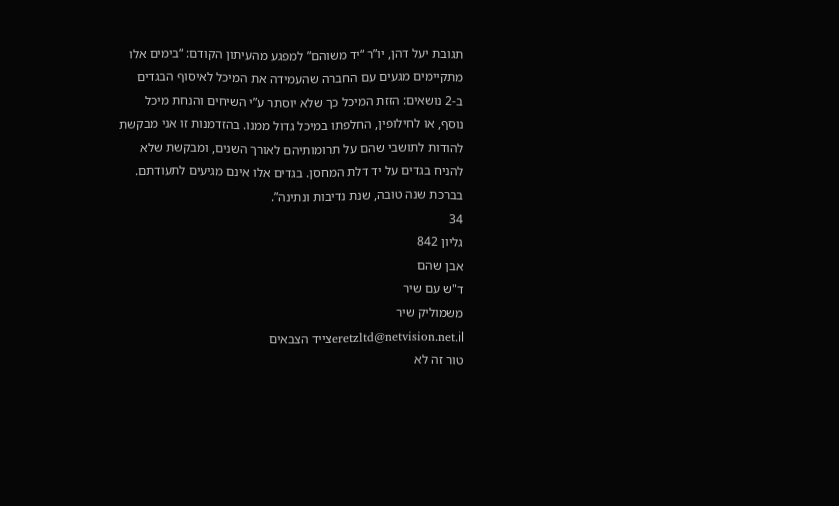תגובת יעל דהן, יו”ר “יד משוהם” למפגע מהעיתון הקודם: “בימים אלו
מתקיימים מגעים עם החברה שהעמידה את המיכל לאיסוף הבגדים
ב-2 נושאים: הזזת המיכל כך שלא יוסתר ע”י השיחים והנחת מיכל
נוסף, או לחילופין, החלפתו במיכל גדול ממנו. בהזדמנות זו אני מבקשת
להודות לתושבי שהם על תרומותיהם לאורך השנים, ומבקשת שלא
להניח בגדים על יד דלת המחסן. בגדים אלו אינם מגיעים לתעודתם.
בברכת שנה טובה, שנת נדיבות ונתינה”.
34
גליון 842
אבן שהם
ד"ש עם שיר
משמוליק שיר
eretzltd@netvision.net.ilצייד הצבאים
טור זה לא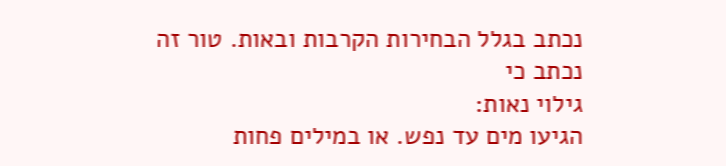נכתב בגלל הבחירות הקרבות ובאות. טור זה נכתב כי
גילוי נאות:
הגיעו מים עד נפש. או במילים פחות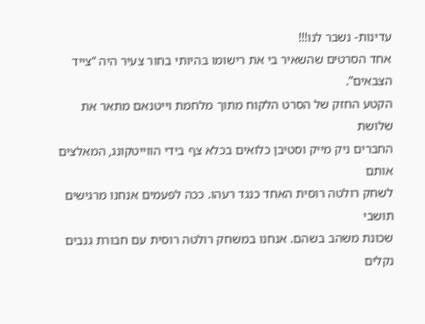עדינות- נשבר לנו!!!
אחד הסרטים שהשאיר בי את רישומו בהיותי בחור צעיר היה “צייד הצבאים”.
הקטע החזק של הסרט הלקוח מתוך מלחמת וייטנאם מתאר את שלושת
החברים ניק מייק וסטיבן כלואים בכלא צף בידי הווייטקונג, המאלצים אותם
לשחק רולטה רוסית האחד כנגד רעהו. ככה לפעמים אנחנו מרגישים תושבי
שכונת משהב בשהם. אנחנו במשחק רולטה רוסית עם חבורת גנבים נקלים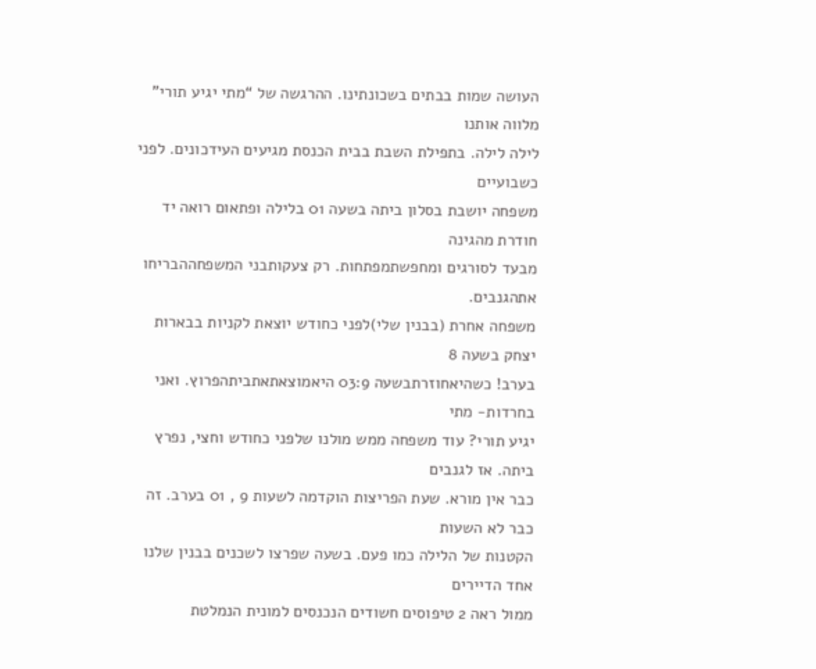העושה שמות בבתים בשכונתינו. ההרגשה של “מתי יגיע תורי” מלווה אותנו
לילה לילה. בתפילת השבת בבית הכנסת מגיעים העידכונים. לפני כשבועיים
משפחה יושבת בסלון ביתה בשעה 01 בלילה ופתאום רואה יד חודרת מהגינה
מבעד לסורגים ומחפשתמפתחות. רק צעקותבני המשפחההבריחו אתהגנבים.
משפחה אחרת (בבנין שלי)לפני כחודש יוצאת לקניות בבארות יצחק בשעה 8
בערב! כשהיאחוזרתבשעה 03:9 היאמוצאתאתביתהפרוץ. ואני בחרדות- מתי
יגיע תורי? עוד משפחה ממש מולנו שלפני כחודש וחצי, נפרץ ביתה. אז לגנבים
כבר אין מורא. שעת הפריצות הוקדמה לשעות 9 , 01 בערב. זה כבר לא השעות
הקטנות של הלילה כמו פעם. בשעה שפרצו לשכנים בבנין שלנו אחד הדיירים
ממול ראה 2 טיפוסים חשודים הנכנסים למונית הנמלטת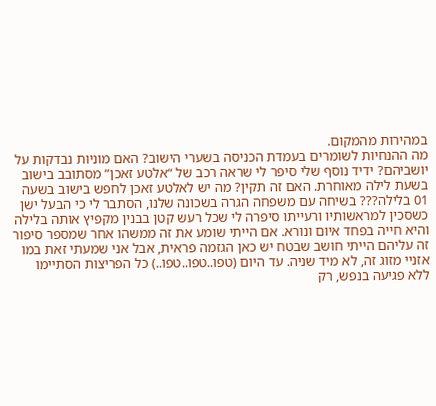במהירות מהמקום.
מה ההנחיות לשומרים בעמדת הכניסה בשערי הישוב? האם מוניות נבדקות על
יושביהם? ידיד נוסף שלי סיפר לי שראה רכב של “אלטע זאכן” מסתובב בישוב
בשעת לילה מאוחרת. האם זה תקין? מה יש לאלטע זאכן לחפש בישוב בשעה
01 בלילה??? בשיחה עם משפחה הגרה בשכונה שלנו, הסתבר לי כי הבעל ישן
כשסכין למראשותיו ורעייתו סיפרה לי שכל רעש קטן בבנין מקפיץ אותה בלילה
והיא חייה בפחד איום ונורא. אם הייתי שומע את זה ממשהו אחר שמספר סיפור
זה עליהם הייתי חושב שבטח יש כאן הגזמה פראית, אבל אני שמעתי זאת במו
אזניי מזוג זה, לא מיד שניה. עד היום (טפו..טפו..טפו..) כל הפריצות הסתיימו
ללא פגיעה בנפש, רק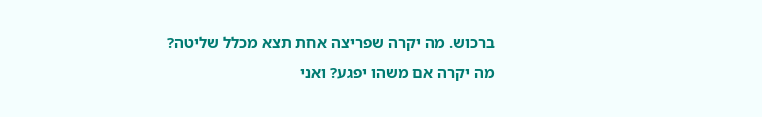ברכוש. מה יקרה שפריצה אחת תצא מכלל שליטה?
מה יקרה אם משהו יפגע? ואני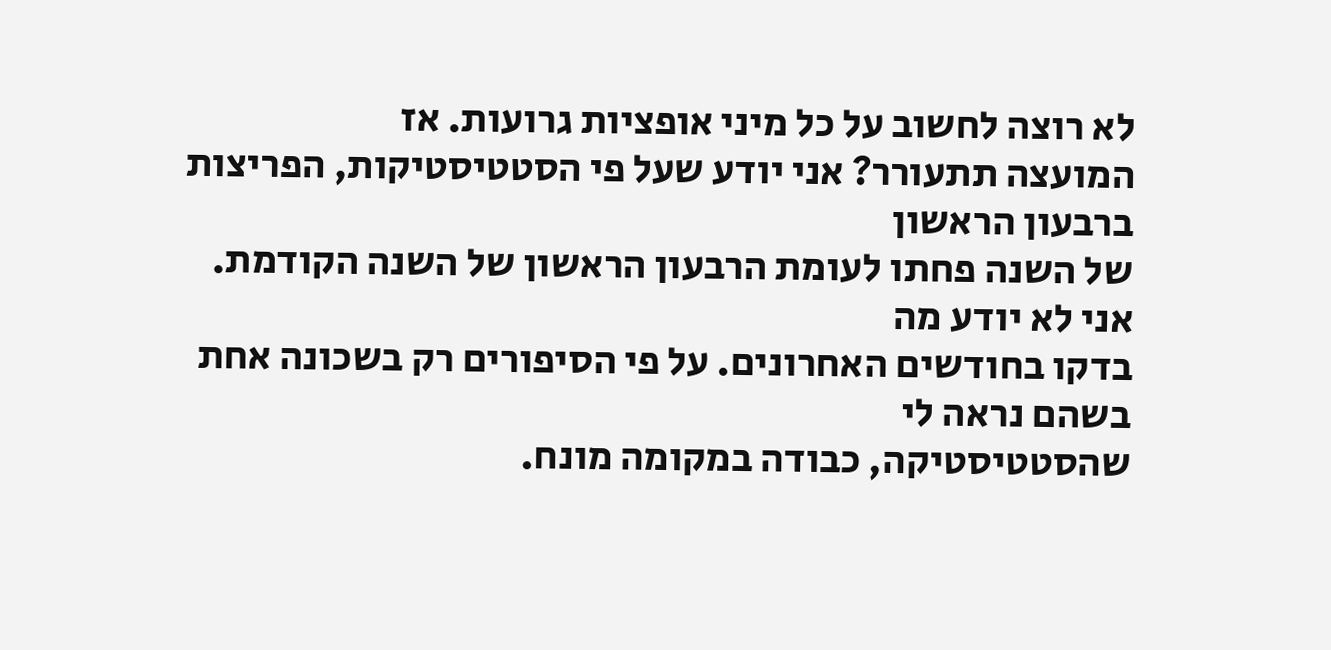לא רוצה לחשוב על כל מיני אופציות גרועות. אז
המועצה תתעורר? אני יודע שעל פי הסטטיסטיקות, הפריצות ברבעון הראשון
של השנה פחתו לעומת הרבעון הראשון של השנה הקודמת. אני לא יודע מה
בדקו בחודשים האחרונים. על פי הסיפורים רק בשכונה אחת בשהם נראה לי
שהסטטיסטיקה, כבודה במקומה מונח.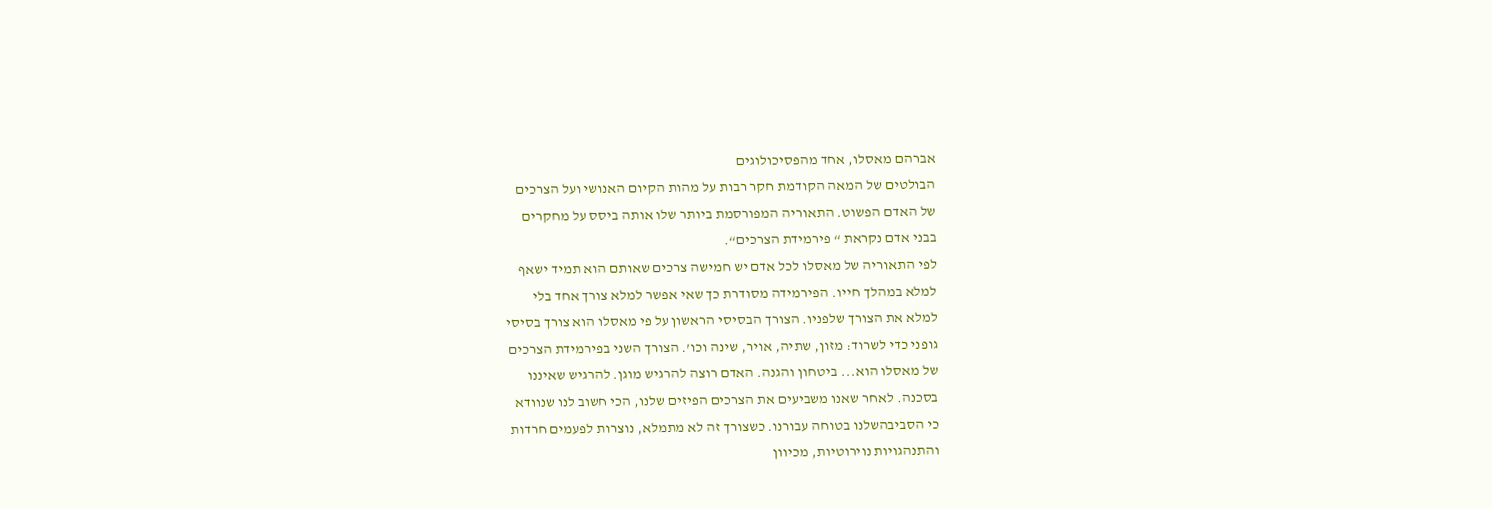אברהם מאסלו, אחד מהפסיכולוגים
הבולטים של המאה הקודמת חקר רבות על מהות הקיום האנושי ועל הצרכים
של האדם הפשוט. התאוריה המפורסמת ביותר שלו אותה ביסס על מחקרים
בבני אדם נקראת “ פירמידת הצרכים“.
לפי התאוריה של מאסלו לכל אדם יש חמישה צרכים שאותם הוא תמיד ישאף
למלא במהלך חייו. הפירמידה מסודרת כך שאי אפשר למלא צורך אחד בלי
למלא את הצורך שלפניו. הצורך הבסיסי הראשון על פי מאסלו הוא צורך בסיסי
גופני כדי לשרוד: מזון, שתיה, אויר, שינה וכו’. הצורך השני בפירמידת הצרכים
של מאסלו הוא... ביטחון והגנה. האדם רוצה להרגיש מוגן. להרגיש שאיננו
בסכנה. לאחר שאנו משביעים את הצרכים הפיזים שלנו, הכי חשוב לנו שנוודא
כי הסביבהשלנו בטוחה עבורנו. כשצורך זה לא מתמלא, נוצרות לפעמים חרדות
והתנהגויות נוירוטיות, מכיוון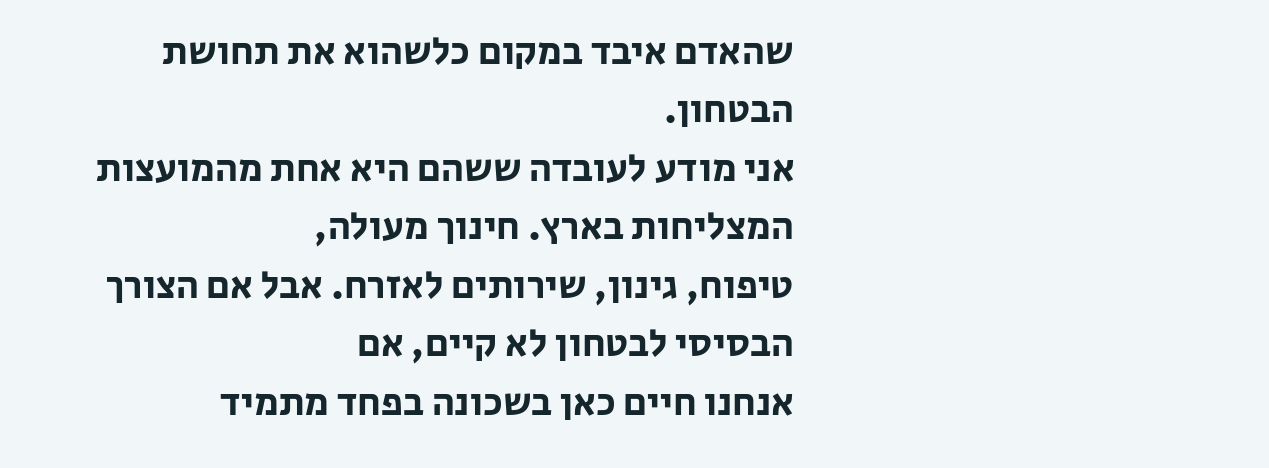שהאדם איבד במקום כלשהוא את תחושת הבטחון.
אני מודע לעובדה ששהם היא אחת מהמועצות המצליחות בארץ. חינוך מעולה,
טיפוח, גינון, שירותים לאזרח. אבל אם הצורך הבסיסי לבטחון לא קיים, אם
אנחנו חיים כאן בשכונה בפחד מתמיד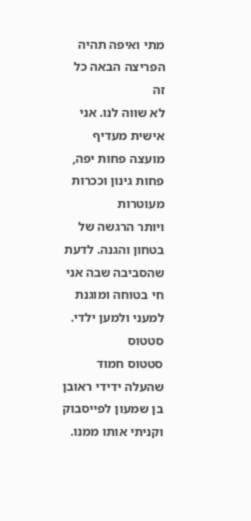מתי ואיפה תהיה הפריצה הבאה כל זה
לא שווה לנו. אני אישית מעדיף מועצה פחות יפה, פחות גינון וככרות מעוטרות
ויותר הרגשה של בטחון והגנה. לדעת שהסביבה שבה אני חי בטוחה ומוגנת
למעני ולמען ילדי.
סטטוס
סטטוס חמוד שהעלה ידידי ראובן בן שמעון לפייסבוק וקניתי אותו ממנו.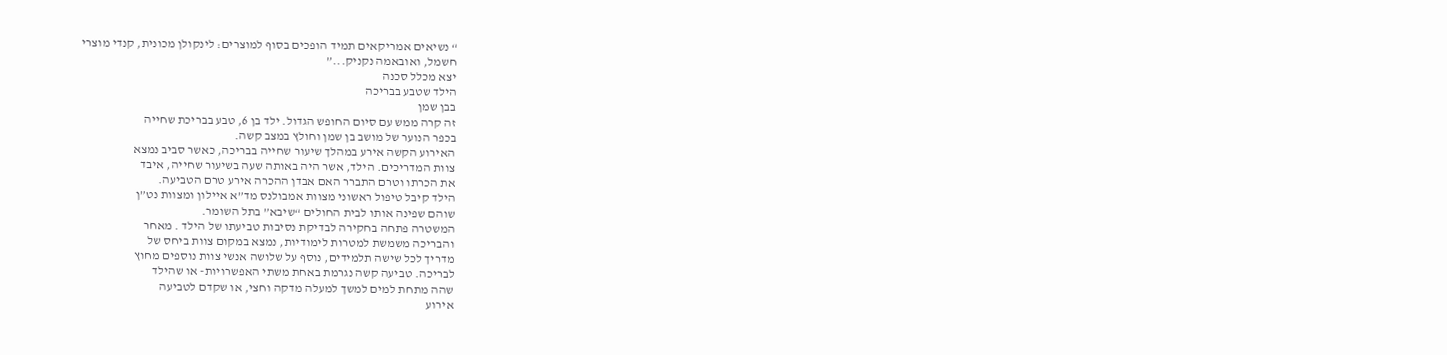“ נשיאים אמריקאים תמיד הופכים בסוף למוצרים: לינקולן מכונית, קנדי מוצרי
חשמל, ואובאמה נקניק...”
יצא מכלל סכנה
הילד שטבע בבריכה
בבן שמן
זה קרה ממש עם סיום החופש הגדול. ילד בן 6, טבע בבריכת שחייה
בכפר הנוער של מושב בן שמן וחולץ במצב קשה.
האירוע הקשה אירע במהלך שיעור שחייה בבריכה, כאשר סביב נמצא
צוות המדריכים. הילד, אשר היה באותה שעה בשיעור שחייה, איבד
את הכרתו וטרם התברר האם אבדן ההכרה אירע טרם הטביעה.
הילד קיבל טיפול ראשוני מצוות אמבולנס מד”א איילון ומצוות נט”ן
שוהם שפינה אותו לבית החולים “שיבא” בתל השומר.
המשטרה פתחה בחקירה לבדיקת נסיבות טביעתו של הילד . מאחר
והבריכה משמשת למטרות לימודיות, נמצא במקום צוות ביחס של
מדריך לכל שישה תלמידים, נוסף על שלושה אנשי צוות נוספים מחוץ
לבריכה. טביעה קשה נגרמת באחת משתי האפשרויות- או שהילד
שהה מתחת למים למשך למעלה מדקה וחצי, או שקדם לטביעה
אירוע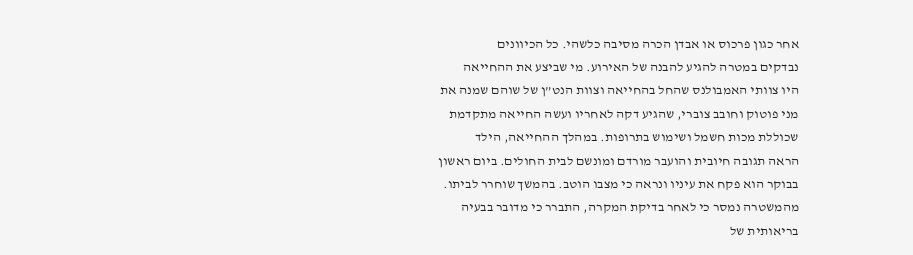אחר כגון פרכוס או אבדן הכרה מסיבה כלשהי. כל הכיוונים
נבדקים במטרה להגיע להבנה של האירוע. מי שביצע את ההחייאה
היו צוותי האמבולנס שהחל בהחייאה וצוות הנט”ן של שוהם שמנה את
מני פוטוק וחובב צוברי, שהגיע דקה לאחריו ועשה החייאה מתקדמת
שכוללת מכות חשמל ושימוש בתרופות. במהלך ההחייאה, הילד
הראה תגובה חיובית והועבר מורדם ומונשם לבית החולים. ביום ראשון
בבוקר הוא פקח את עיניו ונראה כי מצבו הוטב. בהמשך שוחרר לביתו.
מהמשטרה נמסר כי לאחר בדיקת המקרה, התברר כי מדובר בבעיה
בריאותית של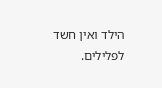הילד ואין חשד לפלילים.